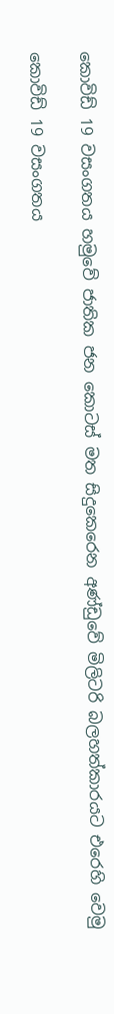කොවිඩ් 19 වසංගතය හමුවේ ජාතික ජන කොටස් මත සිදුකෙරෙන අණ්ඩුවේ මිලිටරි බලහත්කාරයට එරෙහි වෙමු

කොවිඩ් 19 වසංගතය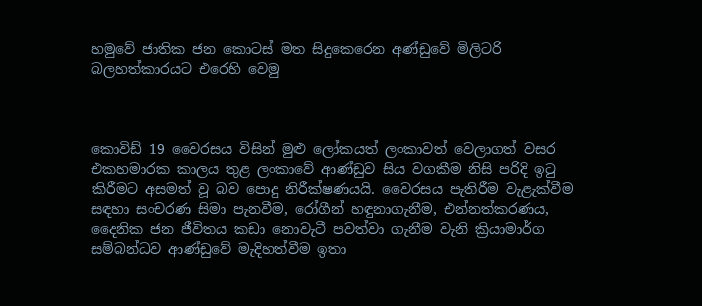හමුවේ ජාතික ජන කොටස් මත සිදුකෙරෙන අණ්ඩුවේ මිලිටරි බලහත්කාරයට එරෙහි වෙමු



කොවිඩ් 19 වෛරසය විසින් මුළු ලෝකයත් ලංකාවත් වෙලාගත් වසර එකහමාරක කාලය තුළ ලංකාවේ ආණ්ඩුව සිය වගකීම නිසි පරිදි ඉටු කිරීමට අසමත් වූ බව පොදු නිරීක්ෂණයයි. වෛරසය පැතිරීම වැළැක්වීම සඳහා සංචරණ සිමා පැනවීම, රෝගීන් හඳුනාගැනීම, එන්නත්කරණය, දෛනික ජන ජීවිතය කඩා නොවැටී පවත්වා ගැනීම වැනි ක්‍රියාමාර්ග සම්බන්ධව ආණ්ඩුවේ මැදිහත්වීම ඉතා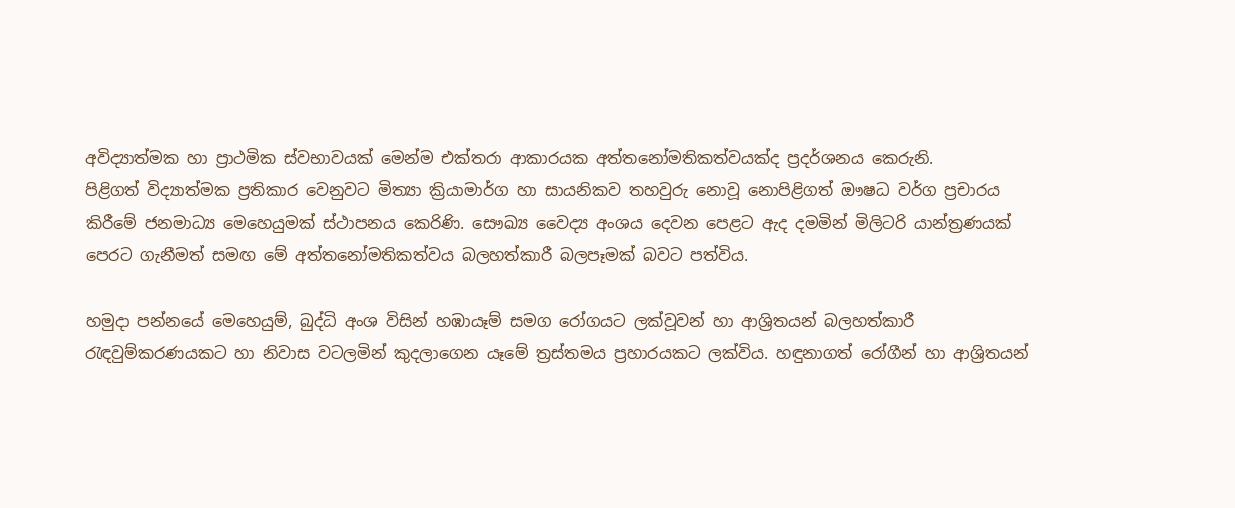අවිද්‍යාත්මක හා ප්‍රාථමික ස්වභාවයක් මෙන්ම එක්තරා ආකාරයක අත්තනෝමතිකත්වයක්ද ප්‍රදර්ශනය කෙරුනි.
පිළිගත් විද්‍යාත්මක ප්‍රතිකාර වෙනුවට මිත්‍යා ක්‍රියාමාර්ග හා සායනිකව තහවුරු නොවූ නොපිළිගත් ඖෂධ වර්ග ප්‍රචාරය කිරීමේ ජනමාධ්‍ය මෙහෙයුමක් ස්ථාපනය කෙරිණි. සෞඛ්‍ය වෛද්‍ය අංශය දෙවන පෙළට ඇද දමමින් මිලිටරි යාන්ත්‍රණයක් පෙරට ගැනීමත් සමඟ මේ අත්තනෝමතිකත්වය බලහත්කාරී බලපෑමක් බවට පත්විය.

හමුදා පන්නයේ මෙහෙයුම්, බුද්ධි අංශ විසින් හඹායෑම් සමග රෝගයට ලක්වූවන් හා ආශ්‍රිතයන් බලහත්කාරී රැඳවුම්කරණයකට හා නිවාස වටලමින් කුදලාගෙන යෑමේ ත්‍රස්තමය ප්‍රහාරයකට ලක්විය. හඳුනාගත් රෝගීන් හා ආශ්‍රිතයන්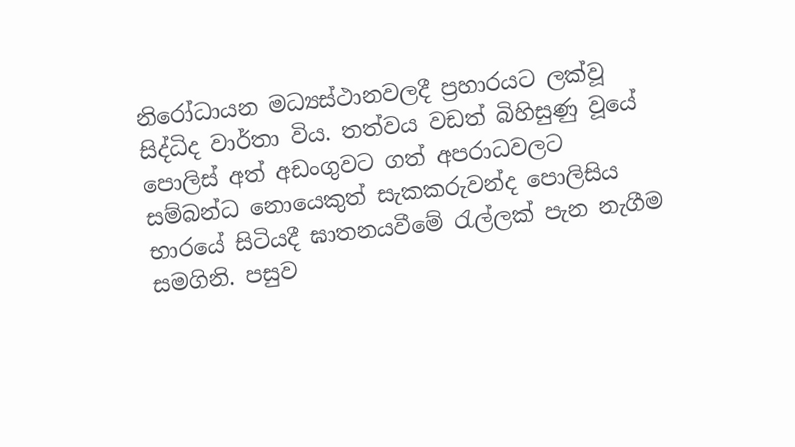නිරෝධායන මධ්‍යස්ථානවලදී ප්‍රහාරයට ලක්වූ සිද්ධිද වාර්තා විය. තත්වය වඩත් බිහිසුණු වූයේ පොලිස් අත් අඩංගුවට ගත් අපරාධවලට සම්බන්ධ නොයෙකුත් සැකකරුවන්ද පොලිසිය භාරයේ සිටියදී ඝාතනයවීමේ රැල්ලක් පැන නැගීම සමගිනි. පසුව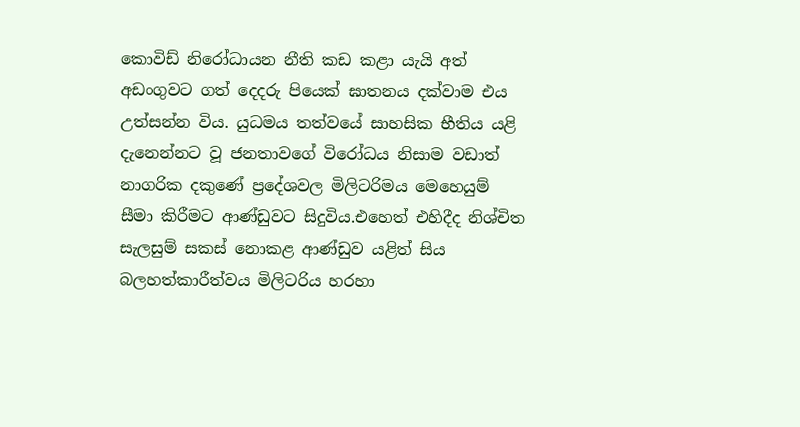කොවිඩ් නිරෝධායන නීති කඩ කළා යැයි අත් අඩංගුවට ගත් දෙදරු පියෙක් ඝාතනය දක්වාම එය උත්සන්න විය. යුධමය තත්වයේ සාහසික භීතිය යළි දැනෙන්නට වූ ජනතාවගේ විරෝධය නිසාම වඩාත් නාගරික දකුණේ ප්‍රදේශවල මිලිටරිමය මෙහෙයුම් සීමා කිරීමට ආණ්ඩුවට සිදුවිය.එහෙත් එහිදීද නිශ්චිත සැලසුම් සකස් නොකළ ආණ්ඩුව යළිත් සිය බලහත්කාරීත්වය මිලිටරිය හරහා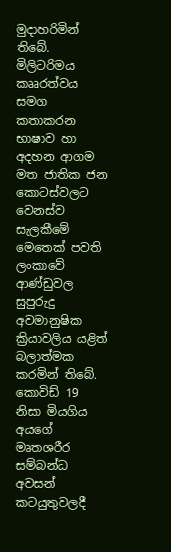මුදාහරිමින් තිබේ. මිලිටරිමය කෲරත්වය සමග කතාකරන භාෂාව හා අදහන ආගම මත ජාතික ජන කොටස්වලට වෙනස්ව සැලකීමේ මෙතෙක් පවති ලංකාවේ ආණ්ඩුවල සුපුරුදු අවමානුෂික ක්‍රියාවලිය යළිත් බලාත්මක කරමින් තිබේ. කොවිඩ් 19 නිසා මියගිය අයගේ මෘතශරීර සම්බන්ධ අවසන් කටයුතුවලදී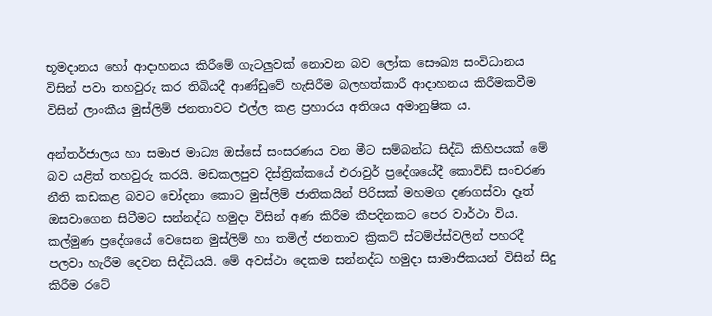භූමදානය හෝ ආදාහනය කිරීමේ ගැටලුවක් නොවන බව ලෝක සෞඛ්‍ය සංවිධානය විසින් පවා තහවුරු කර තිබියදී ආණ්ඩුවේ හැසිරීම බලහත්කාරී ආදාහනය කිරීමකවීම විසින් ලාංකීය මුස්ලිම් ජනතාවට එල්ල කළ ප්‍රහාරය අතිශය අමානුෂික ය.

අන්තර්ජාලය හා සමාජ මාධ්‍ය ඔස්සේ සංසරණය වන මීට සම්බන්ධ සිද්ධි කිහිපයක් මේ බව යළිත් තහවුරු කරයි. මඩකලපුව දිස්ත්‍රික්කයේ එරාවුර් ප්‍රදේශයේදී කොවිඩ් සංචරණ නීති කඩකළ බවට චෝදනා කොට මුස්ලිම් ජාතිකයින් පිරිසක් මහමග දණගස්වා දෑත් ඔසවාගෙන සිටීමට සන්නද්ධ හමුදා විසින් අණ කිරීම කීපදිනකට පෙර වාර්ථා විය. කල්මුණ ප්‍රදේශයේ වෙසෙන මුස්ලිම් හා තමිල් ජනතාව ක්‍රිකට් ස්ටම්ප්ස්වලින් පහරදී පලවා හැරීම දෙවන සිද්ධියයි. මේ අවස්ථා දෙකම සන්නද්ධ හමුදා සාමාජිකයන් විසින් සිදු කිරීම රටේ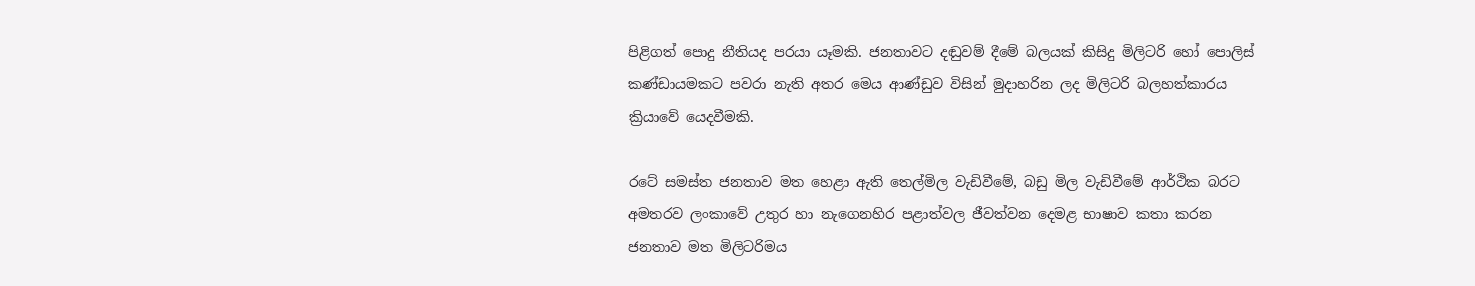පිළිගත් පොදු නීතියද පරයා යෑමකි. ජනතාවට දඬුවම් දීමේ බලයක් කිසිදු මිලිටරි හෝ පොලිස් කණ්ඩායමකට පවරා නැති අතර මෙය ආණ්ඩුව විසින් මුදාහරින ලද මිලිටරි බලහත්කාරය ක්‍රියාවේ යෙදවීමකි.

රටේ සමස්ත ජනතාව මත හෙළා ඇති තෙල්මිල වැඩිවීමේ, බඩු මිල වැඩිවීමේ ආර්ථික බරට අමතරව ලංකාවේ උතුර හා නැගෙනහිර පළාත්වල ජීවත්වන දෙමළ භාෂාව කතා කරන ජනතාව මත මිලිටරිමය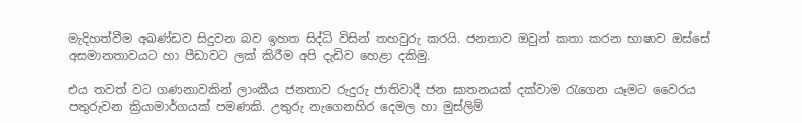මැදිහත්වීම අඛණ්ඩව සිදුවන බව ඉහත සිද්ධි විසින් තහවුරු කරයි. ජනතාව ඔවුන් කතා කරන භාෂාව ඔස්සේ අසමානතාවයට හා පීඩාවට ලක් කිරීම අපි දැඩිව හෙළා දකිමු.

එය තවත් වට ගණනාවකින් ලාංකීය ජනතාව රුදුරු ජාතිවාදී ජන ඝාතනයක් දක්වාම රැගෙන යෑමට වෛරය පතුරුවන ක්‍රියාමාර්ගයක් පමණකි. උතුරු නැගෙනහිර දෙමල හා මුස්ලිම්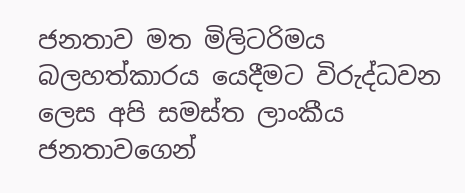ජනතාව මත මිලිටරිමය බලහත්කාරය යෙදීමට විරුද්ධවන ලෙස අපි සමස්ත ලාංකීය ජනතාවගෙන්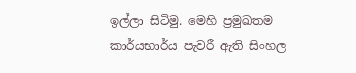ඉල්ලා සිටිමු. මෙහි ප්‍රමුඛතම කාර්යභාර්ය පැවරී ඇති සිංහල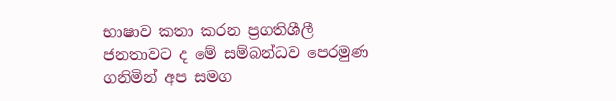භාෂාව කතා කරන ප්‍රගතිශීලී ජනතාවට ද මේ සම්බන්ධව පෙරමුණ ගනිමින් අප සමග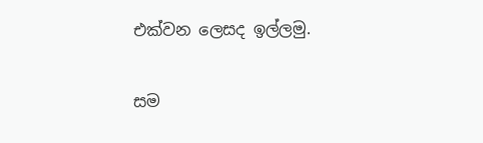එක්වන ලෙසද ඉල්ලමු.

සම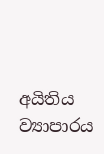අයිතිය ව්‍යාපාරය